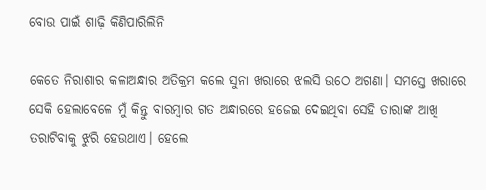ବୋଉ ପାଇଁ ଶାଢ଼ି କିଣିପାରିଲିନି

କେତେ ନିରାଶାର କଳାଅନ୍ଧାର ଅତିକ୍ରମ କଲେ ସୁନା ଖରାରେ ଝଲସି ଉଠେ ଅଗଣା। ସମସ୍ତେ ଖରାରେ ସେକି ହେଲାବେଳେ ମୁଁ କିନ୍ତୁ ବାରମ୍ବାର ଗତ ଅନ୍ଧାରରେ ହଜେଇ ଦେଇଥିବା ସେହି ତାରାଙ୍କ ଆଖି ତରାଟିବାକୁ ଝୁରି ହେଉଥାଏ। ହେଲେ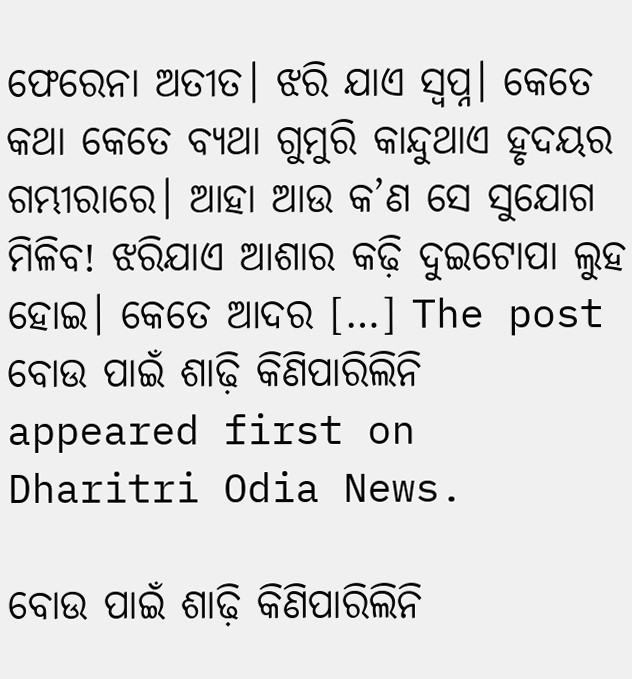ଫେରେନା ଅତୀତ। ଝରି ଯାଏ ସ୍ବପ୍ନ। କେତେ କଥା କେତେ ବ୍ୟଥା ଗୁମୁରି କାନ୍ଦୁଥାଏ ହୃଦୟର ଗମ୍ଭୀରାରେ। ଆହା ଆଉ କ’ଣ ସେ ସୁଯୋଗ ମିଳିବ! ଝରିଯାଏ ଆଶାର କଢ଼ି ଦୁଇଟୋପା ଲୁହ ହୋଇ। କେତେ ଆଦର […] The post ବୋଉ ପାଇଁ ଶାଢ଼ି କିଣିପାରିଲିନି appeared first on Dharitri Odia News.

ବୋଉ ପାଇଁ ଶାଢ଼ି କିଣିପାରିଲିନି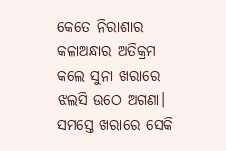କେତେ ନିରାଶାର କଳାଅନ୍ଧାର ଅତିକ୍ରମ କଲେ ସୁନା ଖରାରେ ଝଲସି ଉଠେ ଅଗଣା। ସମସ୍ତେ ଖରାରେ ସେକି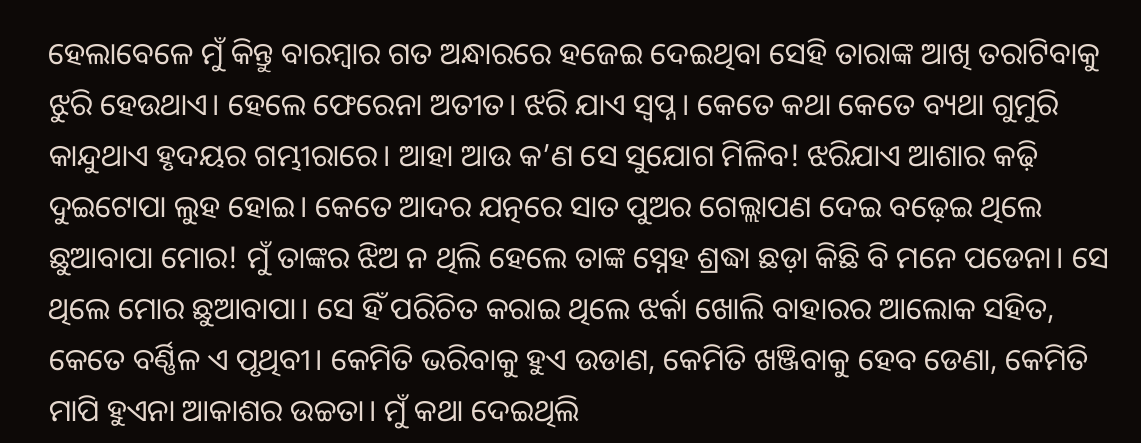ହେଲାବେଳେ ମୁଁ କିନ୍ତୁ ବାରମ୍ବାର ଗତ ଅନ୍ଧାରରେ ହଜେଇ ଦେଇଥିବା ସେହି ତାରାଙ୍କ ଆଖି ତରାଟିବାକୁ ଝୁରି ହେଉଥାଏ। ହେଲେ ଫେରେନା ଅତୀତ। ଝରି ଯାଏ ସ୍ବପ୍ନ। କେତେ କଥା କେତେ ବ୍ୟଥା ଗୁମୁରି କାନ୍ଦୁଥାଏ ହୃଦୟର ଗମ୍ଭୀରାରେ। ଆହା ଆଉ କ’ଣ ସେ ସୁଯୋଗ ମିଳିବ! ଝରିଯାଏ ଆଶାର କଢ଼ି ଦୁଇଟୋପା ଲୁହ ହୋଇ। କେତେ ଆଦର ଯତ୍ନରେ ସାତ ପୁଅର ଗେଲ୍ଲାପଣ ଦେଇ ବଢ଼େଇ ଥିଲେ ଛୁଆବାପା ମୋର! ମୁଁ ତାଙ୍କର ଝିଅ ନ ଥିଲି ହେଲେ ତାଙ୍କ ସ୍ନେହ ଶ୍ରଦ୍ଧା ଛଡ଼ା କିଛି ବି ମନେ ପଡେନା। ସେ ଥିଲେ ମୋର ଛୁଆବାପା। ସେ ହିଁ ପରିଚିତ କରାଇ ଥିଲେ ଝର୍କା ଖୋଲି ବାହାରର ଆଲୋକ ସହିତ, କେତେ ବର୍ଣ୍ଣିଳ ଏ ପୃଥିବୀ। କେମିତି ଭରିବାକୁ ହୁଏ ଉଡାଣ, କେମିତି ଖଞ୍ଜିବାକୁ ହେବ ଡେଣା, କେମିତି ମାପି ହୁଏନା ଆକାଶର ଉଚ୍ଚତା। ମୁଁ କଥା ଦେଇଥିଲି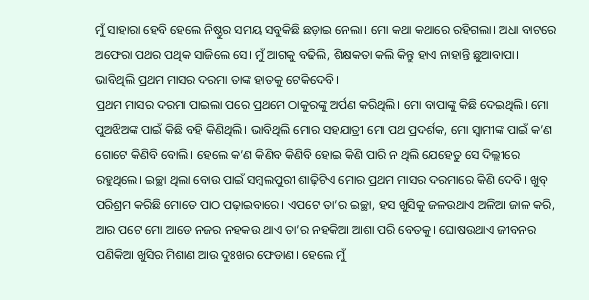ମୁଁ ସାହାରା ହେବି ହେଲେ ନିଷ୍ଠୁର ସମୟ ସବୁକିଛି ଛଡ଼ାଇ ନେଲା। ମୋ କଥା କଥାରେ ରହିଗଲା। ଅଧା ବାଟରେ ଅଫେରା ପଥର ପଥିକ ସାଜିଲେ ସେ। ମୁଁ ଆଗକୁ ବଢିଲି, ଶିକ୍ଷକତା କଲି କିନ୍ତୁ ହାଏ ନାହାନ୍ତି ଛୁଆବାପା। ଭାବିଥିଲି ପ୍ରଥମ ମାସର ଦରମା ତାଙ୍କ ହାତକୁ ଟେକିଦେବି।
ପ୍ରଥମ ମାସର ଦରମା ପାଇଲା ପରେ ପ୍ରଥମେ ଠାକୁରଙ୍କୁ ଅର୍ପଣ କରିଥିଲି। ମୋ ବାପାଙ୍କୁ କିଛି ଦେଇଥିଲି। ମୋ ପୁଅଝିଅଙ୍କ ପାଇଁ କିଛି ବହି କିଣିଥିଲି। ଭାବିଥିଲି ମୋର ସହଯାତ୍ରୀ ମୋ ପଥ ପ୍ରଦର୍ଶକ, ମୋ ସ୍ବାମୀଙ୍କ ପାଇଁ କ’ଣ ଗୋଟେ କିଣିବି ବୋଲି। ହେଲେ କ’ଣ କିଣିବ କିଣିବି ହୋଇ କିଣି ପାରି ନ ଥିଲି ଯେହେତୁ ସେ ଦିଲ୍ଲୀରେ ରହୁଥିଲେ। ଇଚ୍ଛା ଥିଲା ବୋଉ ପାଇଁ ସମ୍ବଲପୁରୀ ଶାଢ଼ିଟିଏ ମୋର ପ୍ରଥମ ମାସର ଦରମାରେ କିଣି ଦେବି। ଖୁବ୍‌ ପରିଶ୍ରମ କରିଛି ମୋତେ ପାଠ ପଢ଼ାଇବାରେ। ଏପଟେ ତା’ର ଇଚ୍ଛା, ହସ ଖୁସିକୁ ଜଳଉଥାଏ ଅଳିଆ ଜାଳ କରି, ଆର ପଟେ ମୋ ଆଡେ ନଜର ନହକଉ ଥାଏ ତା’ର ନହକିଆ ଆଶା ପରି ବେତକୁ। ଘୋଷଉଥାଏ ଜୀବନର ପଣିକିଆ ଖୁସିର ମିଶାଣ ଆଉ ଦୁଃଖର ଫେଡାଣ। ହେଲେ ମୁଁ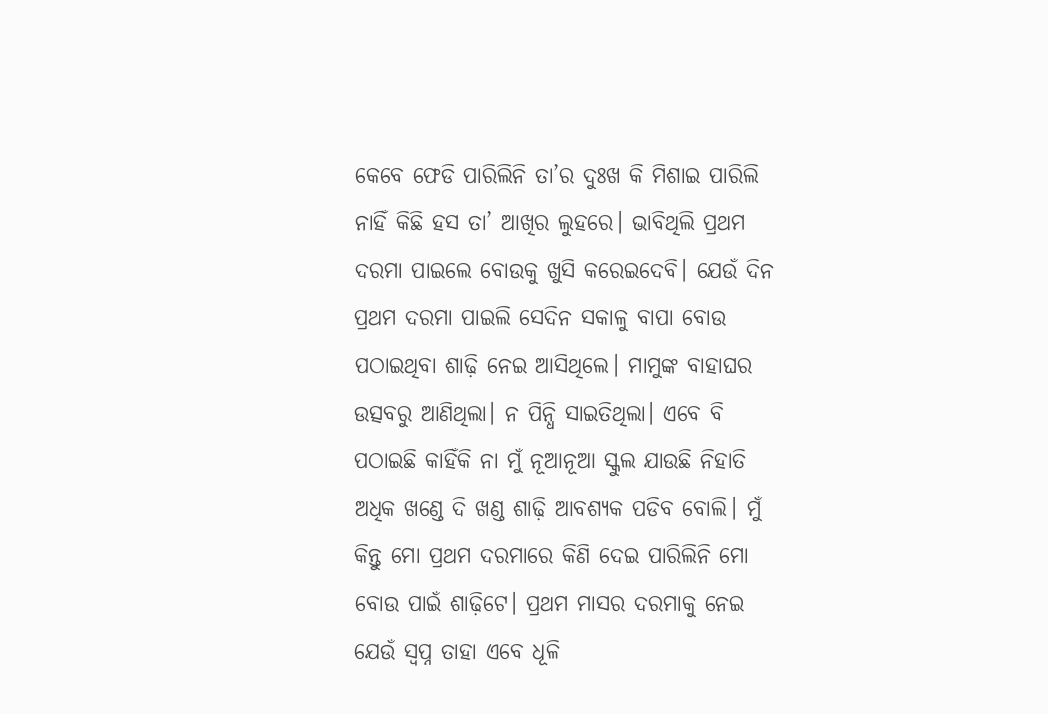କେବେ ଫେଡି ପାରିଲିନି ତା’ର ଦୁଃଖ କି ମିଶାଇ ପାରିଲି ନାହିଁ କିଛି ହସ ତା’ ଆଖିର ଲୁହରେ। ଭାବିଥିଲି ପ୍ରଥମ ଦରମା ପାଇଲେ ବୋଉକୁ ଖୁସି କରେଇଦେବି। ଯେଉଁ ଦିନ ପ୍ରଥମ ଦରମା ପାଇଲି ସେଦିନ ସକାଳୁ ବାପା ବୋଉ ପଠାଇଥିବା ଶାଢ଼ି ନେଇ ଆସିଥିଲେ। ମାମୁଙ୍କ ବାହାଘର ଉତ୍ସବରୁ ଆଣିଥିଲା। ନ ପିନ୍ଧି ସାଇତିଥିଲା। ଏବେ ବି ପଠାଇଛି କାହିଁକି ନା ମୁଁ ନୂଆନୂଆ ସ୍କୁଲ ଯାଉଛି ନିହାତି ଅଧିକ ଖଣ୍ଡେ ଦି ଖଣ୍ଡ ଶାଢ଼ି ଆବଶ୍ୟକ ପଡିବ ବୋଲି। ମୁଁ କିନ୍ତୁ ମୋ ପ୍ରଥମ ଦରମାରେ କିଣି ଦେଇ ପାରିଲିନି ମୋ ବୋଉ ପାଇଁ ଶାଢ଼ିଟେ। ପ୍ରଥମ ମାସର ଦରମାକୁ ନେଇ ଯେଉଁ ସ୍ବପ୍ନ ତାହା ଏବେ ଧୂଳି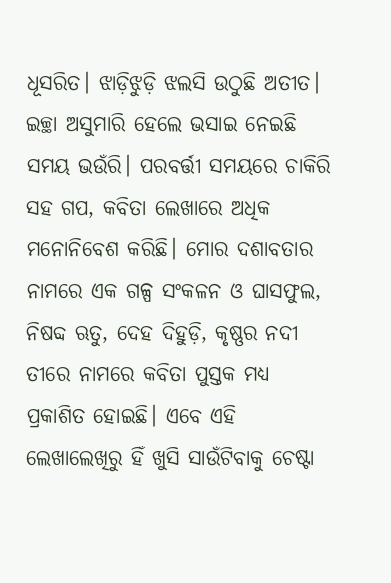ଧୂସରିତ। ଝାଡ଼ିଝୁଡ଼ି ଝଲସି ଉଠୁଛି ଅତୀତ। ଇଚ୍ଛା ଅସୁମାରି ହେଲେ ଭସାଇ ନେଇଛି ସମୟ ଭଉଁରି। ପରବର୍ତ୍ତୀ ସମୟରେ ଚାକିରି ସହ ଗପ, କବିତା ଲେଖାରେ ଅଧିକ ମନୋନିବେଶ କରିଛି। ମୋର ଦଶାବତାର ନାମରେ ଏକ ଗଳ୍ପ ସଂକଳନ ଓ ଘାସଫୁଲ, ନିଷବ୍ଦ ଋତୁ, ଦେହ ଦିହୁଡ଼ି, କୃଷ୍ଣର ନଦୀ ତୀରେ ନାମରେ କବିତା ପୁସ୍ତକ ମଧ୍ୟ ପ୍ରକାଶିତ ହୋଇଛି। ଏବେ ଏହି ଲେଖାଲେଖିରୁ ହିଁ ଖୁସି ସାଉଁଟିବାକୁ ଚେଷ୍ଟା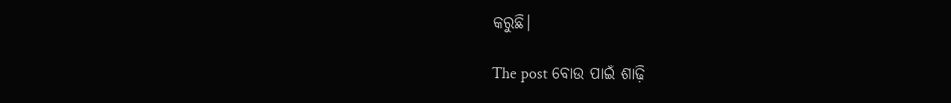କରୁଛି।

The post ବୋଉ ପାଇଁ ଶାଢ଼ି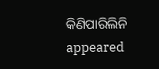କିଣିପାରିଲିନି appeared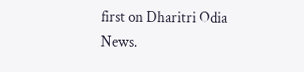first on Dharitri Odia News.